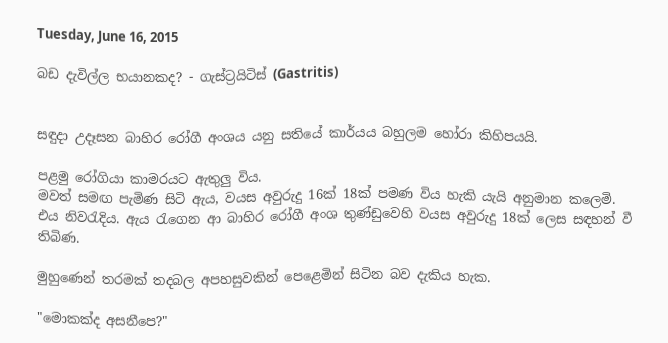Tuesday, June 16, 2015

බඩ දැවිල්ල භයානකද? - ගැස්ට්‍රයිටිස් (Gastritis)


සඳුදා උදෑසන බාහිර රෝගී අංශය යනු සතියේ කාර්යය බහුලම හෝරා කිහිපයයි.

පළමු රෝගියා කාමරයට ඇතුලු විය.
මවත් සමඟ පැමිණ සිටි ඇය, වයස අවුරුදු 16ක් 18ක් පමණ විය හැකි යැයි අනුමාන කලෙමි.
එය නිවරැදිය. ඇය රැගෙන ආ බාහිර රෝගී අංශ තුණ්ඩුවෙහි වයස අවුරුදු 18ක් ලෙස සඳහන් වී තිබිණ.

මුහුණෙන් තරමක් තදබල අපහසුවකින් පෙළෙමින් සිටින බව දැකිය හැක.

"මොකක්ද අසනීපෙ?"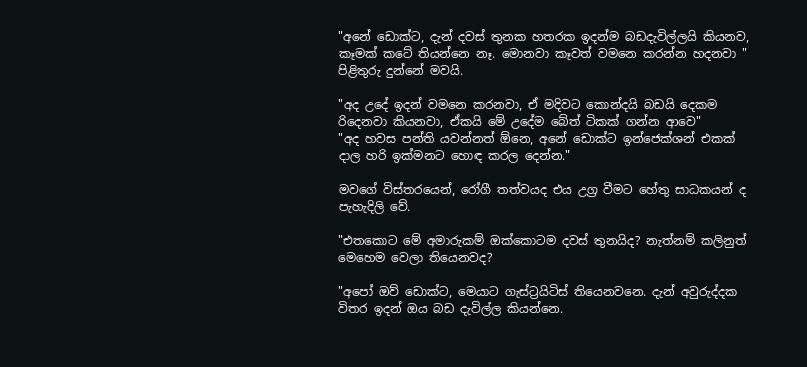"අනේ ඩොක්ට, දැන් දවස් තුනක හතරක ඉදන්ම බඩදැවිල්ලයි කියනව, කෑමක් කටේ තියන්නෙ නෑ. මොනවා කෑවත් වමනෙ කරන්න හදනවා "
පිළිතුරු දුන්නේ මවයි.

"අද උදේ ඉදන් වමනෙ කරනවා, ඒ මදිවට කොන්දයි බඩයි දෙකම රිදෙනවා කියනවා, ඒකයි මේ උදේම බේත් ටිකක් ගන්න ආවෙ"
"අද හවස පන්ති යවන්නත් ඕනෙ, අනේ ඩොක්ට ඉන්ජෙක්ශන් එකක් දාල හරි ඉක්මනට හොඳ කරල දෙන්න."

මවගේ විස්තරයෙන්, රෝගී තත්වයද එය උග්‍ර වීමට හේතු සාධකයන් ද පැහැදිලි වේ.

"එතකොට මේ අමාරුකම් ඔක්කොටම දවස් තුනයිද? නැත්නම් කලිනුත් මෙහෙම වෙලා තියෙනවද?

"අපෝ ඔව් ඩොක්ට, මෙයාට ගැස්ට්‍රයිටිස් තියෙනවනෙ. දැන් අවුරුද්දක විතර ඉදන් ඔය බඩ දැවිල්ල කියන්නෙ.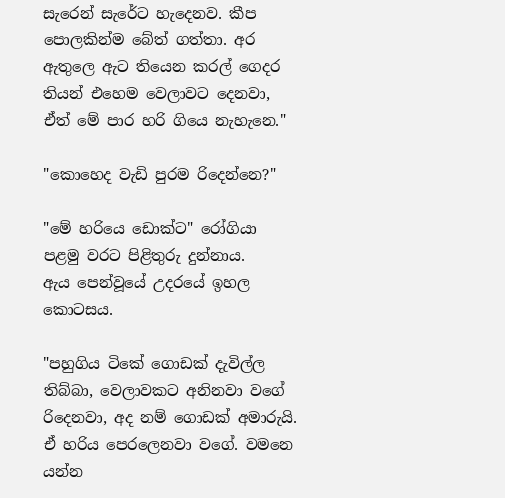සැරෙන් සැරේට හැදෙනව. කීප පොලකින්ම බේත් ගත්තා. අර ඇතුලෙ ඇට තියෙන කරල් ගෙදර තියන් එහෙම වෙලාවට දෙනවා, ඒත් මේ පාර හරි ගියෙ නැහැනෙ."

"කොහෙද වැඩි පුරම රිදෙන්නෙ?"

"මේ හරියෙ ඩොක්ට" රෝගියා පළමු වරට පිළිතුරු දුන්නාය.
ඇය පෙන්වූයේ උදරයේ ඉහල කොටසය.

"පහුගිය ටිකේ ගොඩක් දැවිල්ල තිබ්බා, වෙලාවකට අනිනවා වගේ රිදෙනවා, අද නම් ගොඩක් අමාරුයි. ඒ හරිය පෙරලෙනවා වගේ. වමනෙ යන්න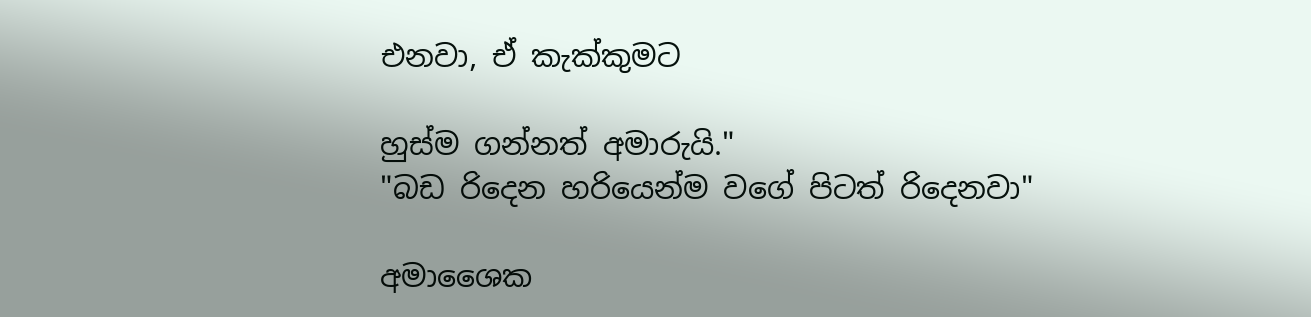එනවා, ඒ කැක්කුමට

හුස්ම ගන්නත් අමාරුයි."
"බඩ රිදෙන හරියෙන්ම වගේ පිටත් රිදෙනවා"

අමාශෛක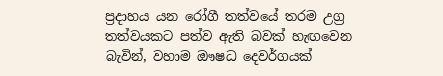ප්‍රදාහය යන රෝගී තත්වයේ තරම උග්‍ර තත්වයකට පත්ව ඇති බවක් හැඟවෙන බැවින්, වහාම ඖෂධ දෙවර්ගයක්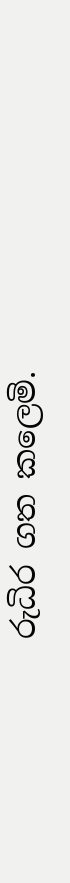රුධිර ගත කලෙමි.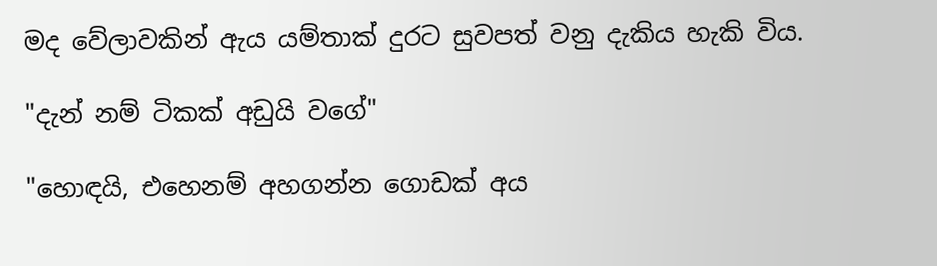මද වේලාවකින් ඇය යම්තාක් දුරට සුවපත් වනු දැකිය හැකි විය.

"දැන් නම් ටිකක් අඩුයි වගේ"

"හොඳයි, එහෙනම් අහගන්න ගොඩක් අය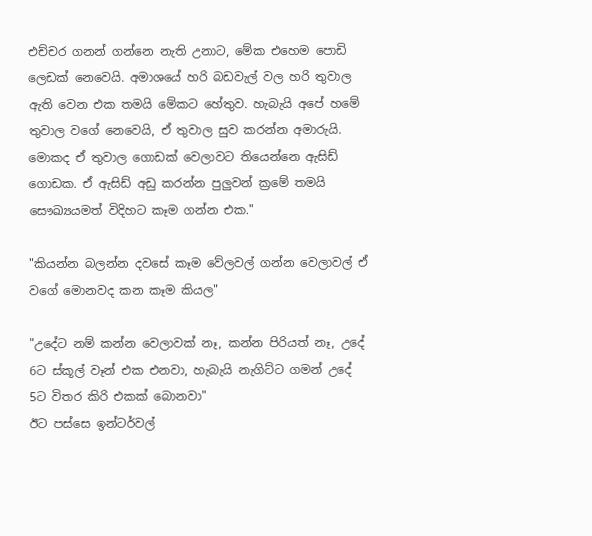එච්චර ගනන් ගන්නෙ නැති උනාට, මේක එහෙම පොඩි ලෙඩක් නෙවෙයි. අමාශයේ හරි බඩවැල් වල හරි තුවාල ඇති වෙන එක තමයි මේකට හේතුව. හැබැයි අපේ හමේ තුවාල වගේ නෙවෙයි, ඒ තුවාල සුව කරන්න අමාරුයි. මොකද ඒ තුවාල ගොඩක් වෙලාවට තියෙන්නෙ ඇසිඩ් ගොඩක. ඒ ඇසිඩ් අඩු කරන්න පුලුවන් ක්‍රමේ තමයි සෞඛ්‍යයමත් විදිහට කෑම ගන්න එක."

"කියන්න බලන්න දවසේ කෑම වේලවල් ගන්න වෙලාවල් ඒ වගේ මොනවද කන කෑම කියල"

"උදේට නම් කන්න වෙලාවක් නෑ, කන්න පිරියත් නෑ, උදේ 6ට ස්කූල් වෑන් එක එනවා, හැබැයි නැගිට්ට ගමන් උදේ 5ට විතර කිරි එකක් බොනවා"
ඊට පස්සෙ ඉන්ටර්වල්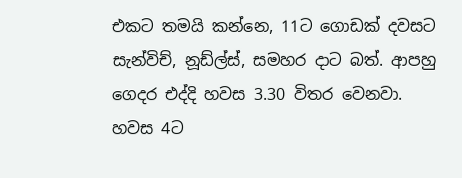එකට තමයි කන්නෙ, 11ට ගොඩක් දවසට සැන්විච්, නූඩ්ල්ස්, සමහර දාට බත්. ආපහු ගෙදර එද්දි හවස 3.30 විතර වෙනවා. හවස 4ට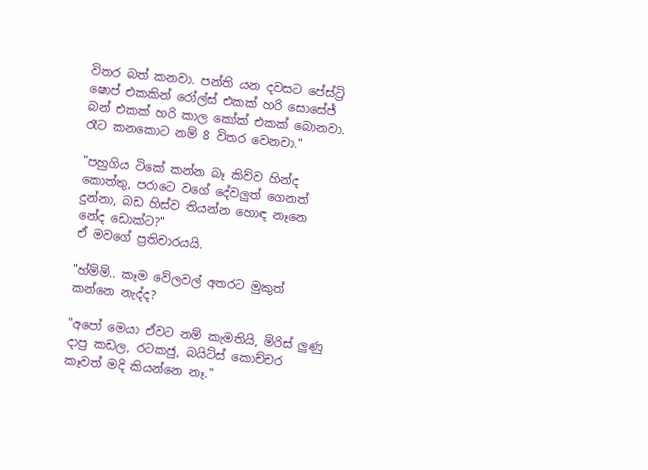විතර බත් කනවා. පන්ති යන දවසට පේස්ට්‍රි ෂොප් එකකින් රෝල්ස් එකක් හරි සොසේජ් බන් එකක් හරි කාල කෝක් එකක් බොනවා. රෑට කනකොට නම් 8 විතර වෙනවා."

"පහුගිය ටිකේ කන්න බෑ කිව්ව හින්ද කොත්තු, පරාටෙ වගේ දේවලුත් ගෙනත් දුන්නා, බඩ හිස්ව තියන්න හොඳ නෑනෙ නේද ඩොක්ට?"
ඒ මවගේ ප්‍රතිචාරයයි.

"හ්ම්ම්.. කෑම වේලවල් අතරට මුකුත් කන්නෙ නැද්ද?

"අපෝ මෙයා ඒවට නම් කැමතියි, මිරිස් ලුණු දාපු කඩල, රටකජු, බයිට්ස් කොච්චර කෑවත් මදි කියන්නෙ නෑ."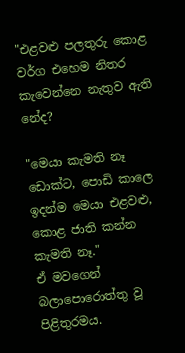"එළවළු පලතුරු කොළ වර්ග එහෙම නිතර කැවෙන්නෙ නැතුව ඇති නේද?

"මෙයා කැමති නෑ ඩොක්ට, පොඩි කාලෙ ඉදන්ම මෙයා එළවළු, කොළ ජාති කන්න කැමති නෑ."
ඒ මවගෙන් බලාපොරොත්තු වූ පිළිතුරමය.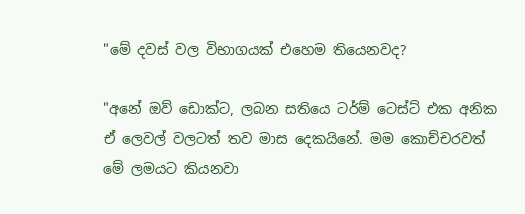"මේ දවස් වල විභාගයක් එහෙම තියෙනවද?

"අනේ ඔව් ඩොක්ට, ලබන සතියෙ ටර්ම් ටෙස්ට් එක අනික ඒ ලෙවල් වලටත් තව මාස දෙකයිනේ. මම කොච්චරවත් මේ ලමයට කියනවා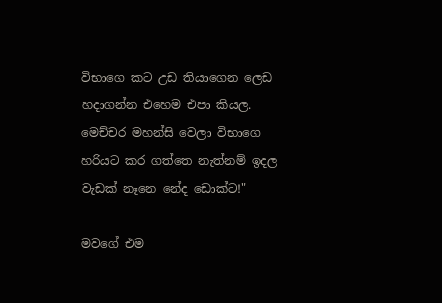විභාගෙ කට උඩ තියාගෙන ලෙඩ හදාගන්න එහෙම එපා කියල. මෙච්චර මහන්සි වෙලා විභාගෙ හරියට කර ගත්තෙ නැත්නම් ඉදල වැඩක් නෑනෙ නේද ඩොක්ට!"

මවගේ එම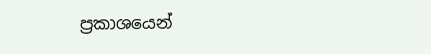ප්‍රකාශයෙන්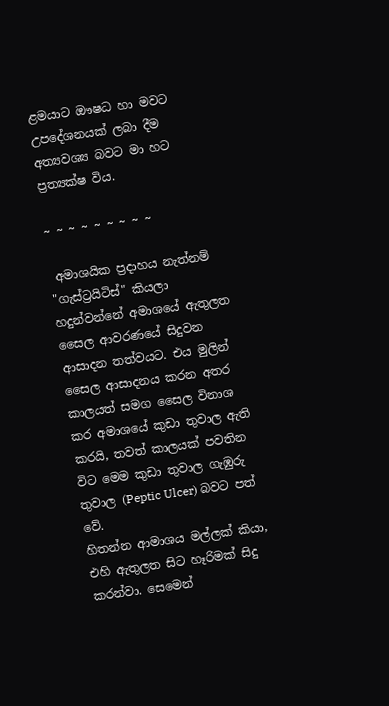ළමයාට ඖෂධ හා මවට උපදේශනයක් ලබා දීම අත්‍යවශ්‍ය බවට මා හට ප්‍රත්‍යක්ෂ විය.

~ ~ ~ ~ ~ ~ ~ ~ ~

 අමාශයික ප්‍රදාහය නැත්නම් "ගැස්ට්‍රයිටිස්" කියලා හදුන්වන්නේ අමාශයේ ඇතුලත සෛල ආවරණයේ සිදුවන ආසාදන තත්වයට. එය මුලින් සෛල ආසාදනය කරන අතර කාලයත් සමග සෛල විනාශ කර අමාශයේ කුඩා තුවාල ඇති කරයි, තවත් කාලයක් පවතින විට මෙම කුඩා තුවාල ගැඹුරු තුවාල (Peptic Ulcer) බවට පත් වේ.
හිතන්න ආමාශය මල්ලක් කියා, එහි ඇතුලත සිට හෑරිමක් සිදු කරන්වා. සෙමෙන්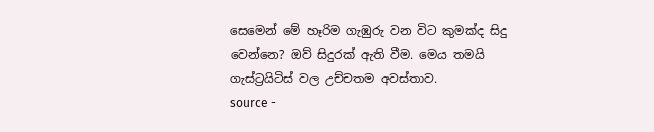සෙමෙන් මේ හෑරිම ගැඹුරු වන විට කුමක්ද සිදු වෙන්නෙ? ඔව් සිදුරක් ඇති වීම. මෙය තමයි ගැස්ට්‍රයිටිස් වල උච්චතම අවස්තාව.
source -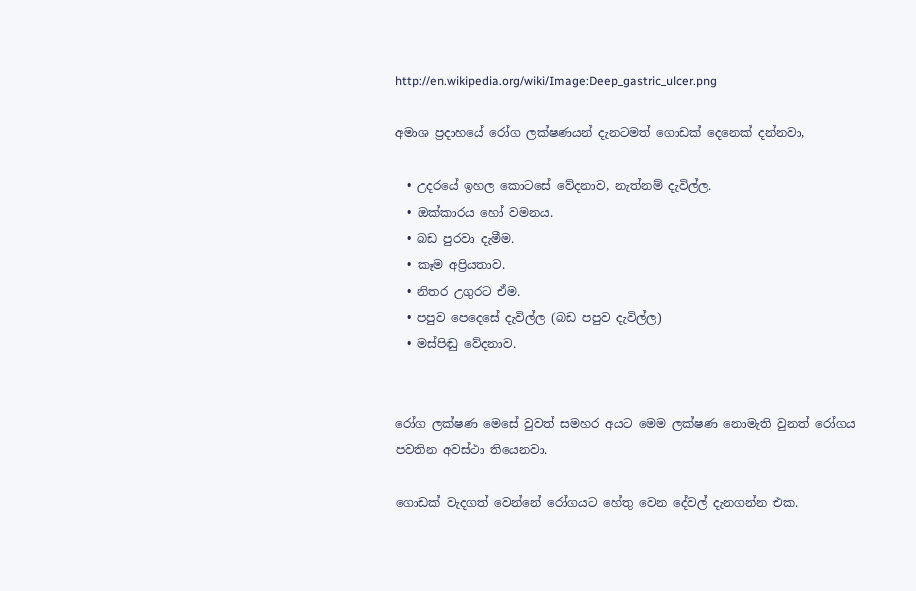http://en.wikipedia.org/wiki/Image:Deep_gastric_ulcer.png

අමාශ ප්‍රදාහයේ රෝග ලක්ෂණයන් දැනටමත් ගොඩක් දෙනෙක් දන්නවා,

  • උදරයේ ඉහල කොටසේ වේදනාව, නැත්නම් දැවිල්ල.
  • ඔක්කාරය හෝ වමනය.
  • බඩ පුරවා දැමීම.
  • කෑම අප්‍රියතාව.
  • නිතර උගුරට ඒම.
  • පපුව පෙදෙසේ දැවිල්ල (බඩ පපුව දැවිල්ල)
  • මස්පිඬු වේදනාව.


රෝග ලක්ෂණ මෙසේ වුවත් සමහර අයට මෙම ලක්ෂණ නොමැති වුනත් රෝගය පවතින අවස්ථා තියෙනවා.

ගොඩක් වැදගත් වෙන්නේ රෝගයට හේතු වෙන දේවල් දැනගන්න එක.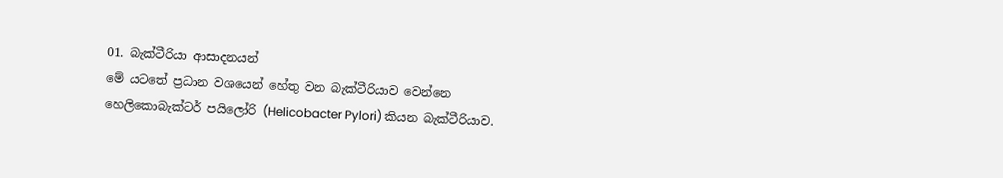01. බැක්ටීරියා ආසාදනයන්
මේ යටතේ ප්‍රධාන වශයෙන් හේතු වන බැක්ටීරියාව වෙන්නෙ හෙලිකොබැක්ටර් පයිලෝරි (Helicobacter Pylori) කියන බැක්ටීරියාව.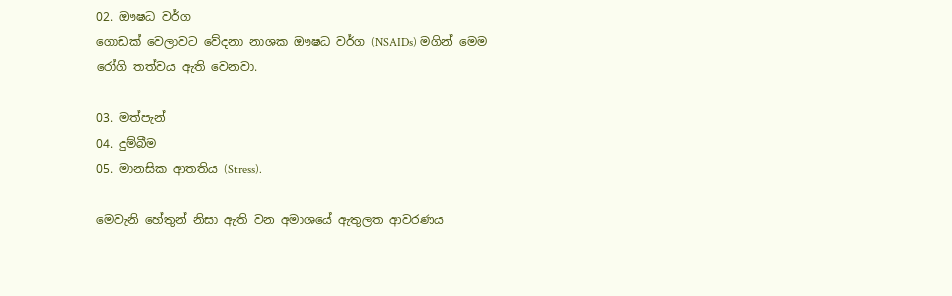02. ඖෂධ වර්ග
ගොඩක් වෙලාවට වේදනා නාශක ඖෂධ වර්ග (NSAIDs) මගින් මෙම රෝගි තත්වය ඇති වෙනවා.

03. මත්පැන්
04. දුම්බීම
05. මානසික ආතතිය (Stress).

මෙවැනි හේතුන් නිසා ඇති වන අමාශයේ ඇතුලත ආවරණය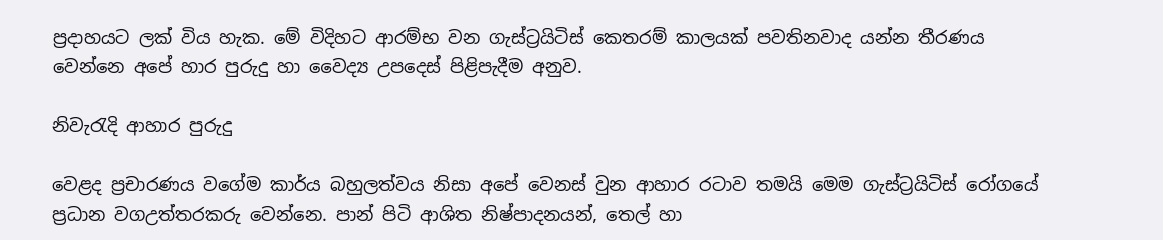ප්‍රදාහයට ලක් විය හැක. මේ විදිහට ආරම්භ වන ගැස්ට්‍රයිටිස් කෙතරම් කාලයක් පවතිනවාද යන්න තීරණය වෙන්නෙ අපේ හාර පුරුදු හා වෛද්‍ය උපදෙස් පිළිපැදීම අනුව.

නිවැරැදි ආහාර පුරුදු

වෙළද ප්‍රචාරණය වගේම කාර්ය බහුලත්වය නිසා අපේ වෙනස් වුන ආහාර රටාව තමයි මෙම ගැස්ට්‍රයිටිස් රෝගයේ ප්‍රධාන වගඋත්තරකරු වෙන්නෙ. පාන් පිටි ආශිත නිෂ්පාදනයන්, තෙල් හා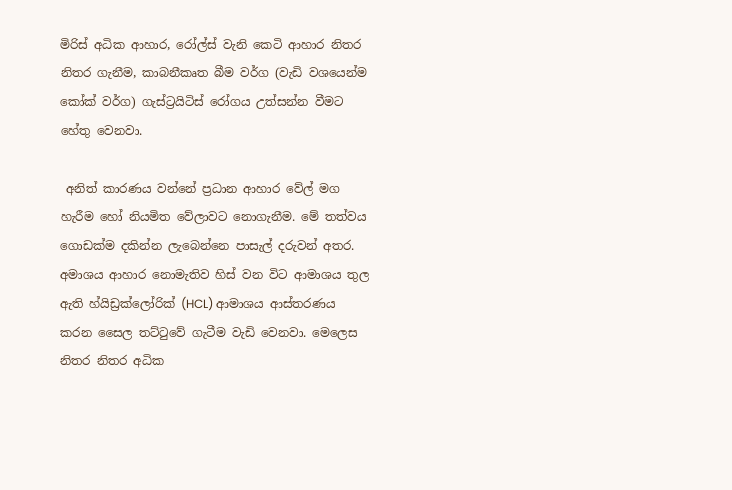මිරිස් අධික ආහාර, රෝල්ස් වැනි කෙටි ආහාර නිතර නිතර ගැනීම, කාබනීකෘත බීම වර්ග (වැඩි වශයෙන්ම කෝක් වර්ග) ගැස්ට්‍රයිටිස් රෝගය උත්සන්න වීමට හේතු වෙනවා.

 අනිත් කාරණය වන්නේ ප්‍රධාන ආහාර වේල් මග හැරීම හෝ නියමිත වේලාවට නොගැනීම. මේ තත්වය ගොඩක්ම දකින්න ලැබෙන්නෙ පාසැල් දරුවන් අතර. අමාශය ආහාර නොමැතිව හිස් වන විට ආමාශය තුල ඇති හ්යිඩ්‍රක්ලෝරික් (HCL) ආමාශය ආස්තරණය කරන සෛල තට්ටුවේ ගැටීම වැඩි වෙනවා. මෙලෙස නිතර නිතර අධික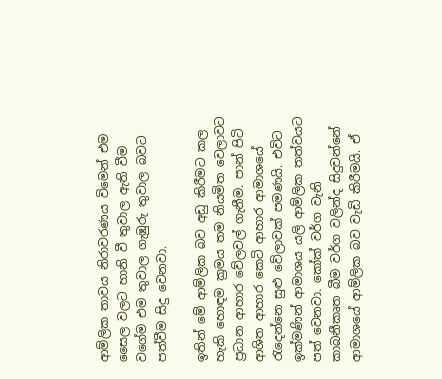ආම්ලික තාවය නිරාවරණය විමෙන් එම සෛල වලට හානි වී තුවාල ඇති වීම වගේම එම තුවාල ගැඹුරු තුවාල බවට පත්වීම සිදු වෙනවා.

ඉතින් මේ ආම්ලික බව අඩු කිරීමට කල හැකි හොඳම ක්‍රමය තම නියමිත වෙලාවට ප්‍රධාන ආහාර වේලවල් ගැනීම. පාන් පිටි ආශිත ආහාර කෙටි ආහාර ආමාශයේ රැදෙන්නෙ සුළු වේලාවක් පමණයි. එවිට ඉක්මණින් ආමාශය යලි ආම්ලික තත්වයට පත් වෙනවා. කෝක් වර්ග වැනි කාබනීකෘත බීම වර්ග වලින්ද සිදුවන්නේ ආමාශයේ ආම්ලික බව වැඩි කිරීමයි. ඒ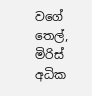වගේ තෙල්, මිරිස් අධික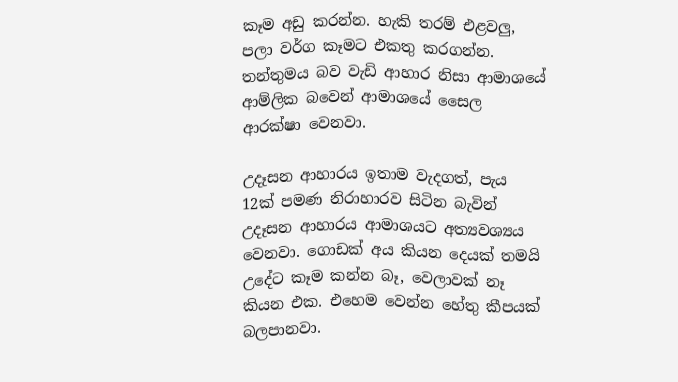කෑම අඩු කරන්න. හැකි තරම් එළවලු, පලා වර්ග කෑමට එකතු කරගන්න. තන්තුමය බව වැඩි ආහාර නිසා ආමාශයේ ආම්ලික බවෙන් ආමාශයේ සෛල ආරක්ෂා වෙනවා.

උදෑසන ආහාරය ඉතාම වැදගත්, පැය 12ක් පමණ නිරාහාරව සිටින බැවින් උදෑසන ආහාරය ආමාශයට අත්‍යවශ්‍යය වෙනවා. ගොඩක් අය කියන දෙයක් තමයි උදේට කෑම කන්න බෑ, වෙලාවක් නෑ කියන එක. එහෙම වෙන්න හේතු කීපයක් බලපානවා.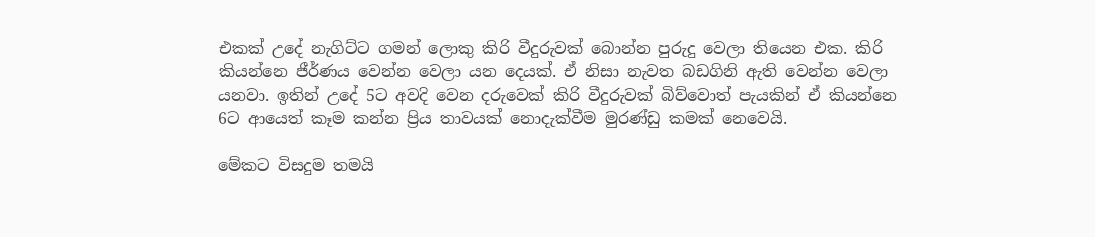එකක් උදේ නැගිට්ට ගමන් ලොකු කිරි වීදුරුවක් බොන්න පුරුදු වෙලා තියෙන එක. කිරි කියන්නෙ ජීර්ණය වෙන්න වෙලා යන දෙයක්. ඒ නිසා නැවත බඩගිනි ඇති වෙන්න වෙලා යනවා. ඉතින් උදේ 5ට අවදි වෙන දරුවෙක් කිරි වීදුරුවක් බිව්වොත් පැයකින් ඒ කියන්නෙ 6ට ආයෙත් කෑම කන්න ප්‍රිය තාවයක් නොදැක්වීම මුරණ්ඩු කමක් නෙවෙයි.

මේකට විසදුම තමයි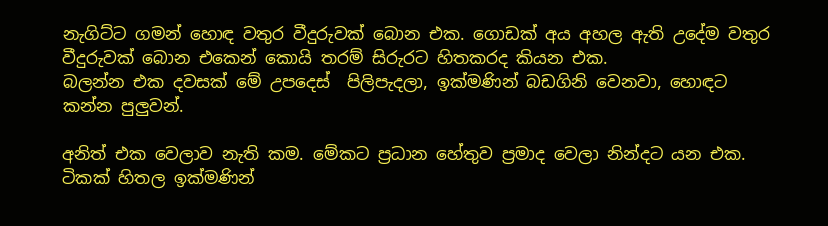නැගිට්ට ගමන් හොඳ වතුර වීදුරුවක් බොන එක. ගොඩක් අය අහල ඇති උදේම වතුර වීදුරුවක් බොන එකෙන් කොයි තරම් සිරුරට හිතකරද කියන එක.
බලන්න එක දවසක් මේ උපදෙස්  පිලිපැදලා, ඉක්මණින් බඩගිනි වෙනවා, හොඳට කන්න පුලුවන්.

අනිත් එක වෙලාව නැති කම. මේකට ප්‍රධාන හේතුව ප්‍රමාද වෙලා නින්දට යන එක. ටිකක් හිතල ඉක්මණින්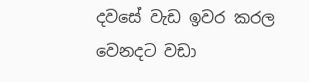දවසේ වැඩ ඉවර කරල වෙනදට වඩා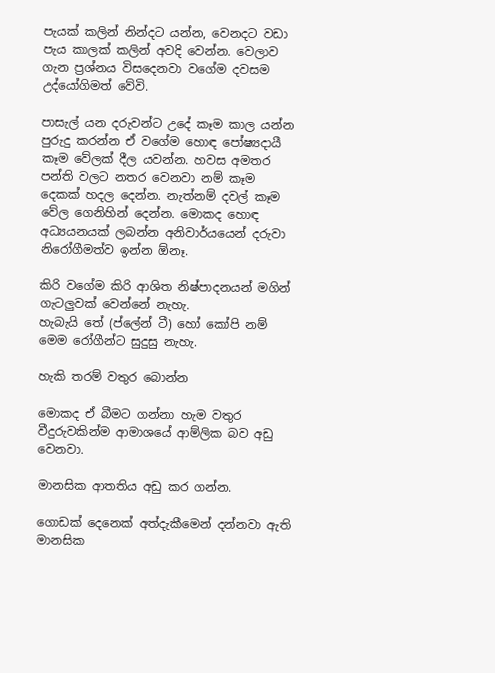පැයක් කලින් නින්දට යන්න, වෙනදට වඩා පැය කාලක් කලින් අවදි වෙන්න. වෙලාව ගැන ප්‍රශ්නය විසදෙනවා වගේම දවසම උද්යෝගිමත් වේවි.

පාසැල් යන දරුවන්ට උදේ කෑම කාල යන්න පුරුදු කරන්න ඒ වගේම හොඳ පෝෂ්‍යදායී කෑම වේලක් දීල යවන්න. හවස අමතර පන්ති වලට නතර වෙනවා නම් කෑම දෙකක් හදල දෙන්න. නැත්නම් දවල් කෑම වේල ගෙනිහින් දෙන්න. මොකද හොඳ අධ්‍යයනයක් ලබන්න අනිවාර්යයෙන් දරුවා නිරෝගීමත්ව ඉන්න ඕනෑ.

කිරි වගේම කිරි ආශිත නිෂ්පාදනයන් මගින් ගැටලුවක් වෙන්නේ නැහැ.
හැබැයි තේ (ප්ලේන් ටී) හෝ කෝපි නම් මෙම රෝගීන්ට සුදුසු නැහැ.

හැකි තරම් වතුර බොන්න

මොකද ඒ බීමට ගන්නා හැම වතුර වීදුරුවකින්ම ආමාශයේ ආම්ලික බව අඩු වෙනවා.

මානසික ආතතිය අඩු කර ගන්න.

ගොඩක් දෙනෙක් අත්දැකීමෙන් දන්නවා ඇති මානසික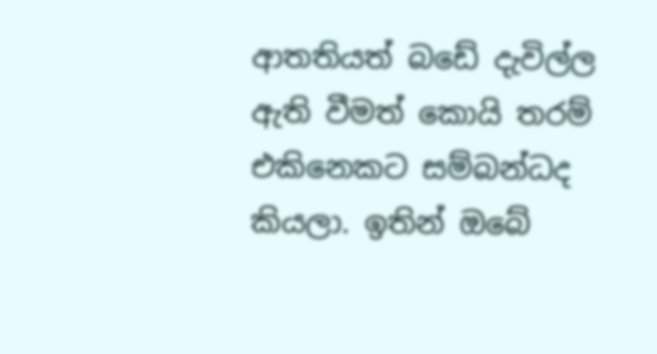ආතතියත් බඩේ දැවිල්ල ඇති වීමත් කොයි තරම් එකිනෙකට සම්බන්ධද කියලා. ඉතින් ඔබේ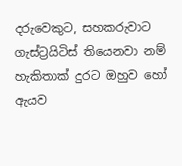දරුවෙකුට, සහකරුවාට ගැස්ට්‍රයිටිස් තියෙනවා නම් හැකිතාක් දුරට ඔහුව හෝ ඇයව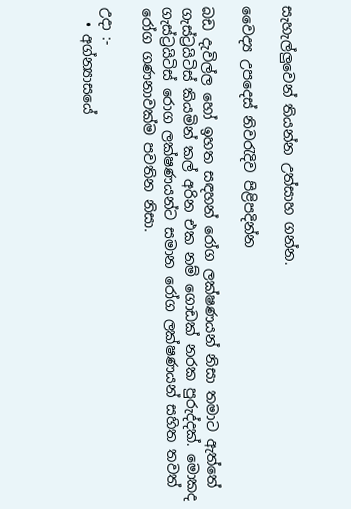සැහැල්ලුවෙන් තියන්න උත්සාහ ගන්න.

වෛද්‍ය උපදෙස් නිවරැදිව පිළිපදින්න

බඩ දැවිල්ල හෝ ඉහත සඳහන් රෝග ලක්ෂණයන් නිසා තමාට ඇත්තේ ගැස්ට්‍රයිටිස් කියමින් කල් අරින එක නම් ගොඩක් නරක පුරුද්දක්. මොකද ගැස්ට්‍රයිටිස් රොග ලක්ෂණයන්ට සමාන රෝග ලක්ෂණයන් සහිත තවත් රෝග ගණනාවක්ම පවතින නිසා.

උදා :-
  • අග්න්‍යාසයේ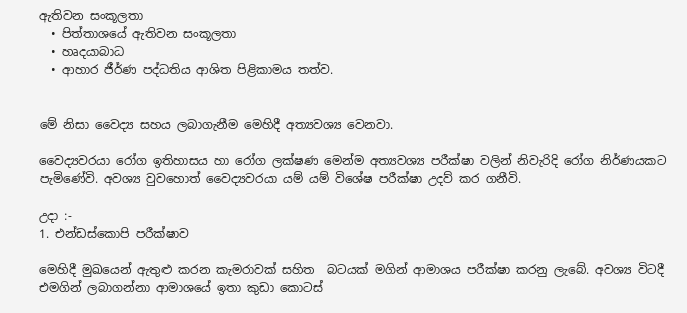ඇතිවන සංකූලතා
  • පිත්තාශයේ ඇතිවන සංකූලතා
  • හෘදයාබාධ
  • ආහාර ජීර්ණ පද්ධතිය ආශිත පිළිකාමය තත්ව.


මේ නිසා වෛද්‍ය සහය ලබාගැනීම මෙහිදී අත්‍යවශ්‍ය වෙනවා.

වෛද්‍යවරයා රෝග ඉතිහාසය හා රෝග ලක්ෂණ මෙන්ම අත්‍යවශ්‍ය පරීක්ෂා වලින් නිවැරිදි රෝග නිර්ණයකට පැමිණේවි. අවශ්‍ය වුවහොත් වෛද්‍යවරයා යම් යම් විශේෂ පරීක්ෂා උදව් කර ගනීවි.

උදා :-
1. එන්ඩස්කොපි පරීක්ෂාව

මෙහිදී මුඛයෙන් ඇතුළු කරන කැමරාවක් සහිත  බටයක් මගින් ආමාශය පරීක්ෂා කරනු ලැබේ. අවශ්‍ය විටදී එමගින් ලබාගන්නා ආමාශයේ ඉතා කුඩා කොටස්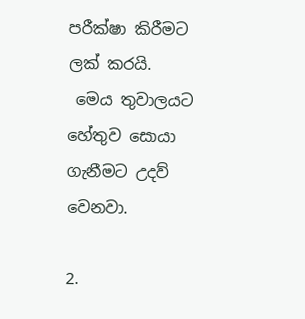පරීක්ෂා කිරීමට ලක් කරයි.
 මෙය තුවාලයට හේතුව සොයා ගැනීමට උදව් වෙනවා.

2.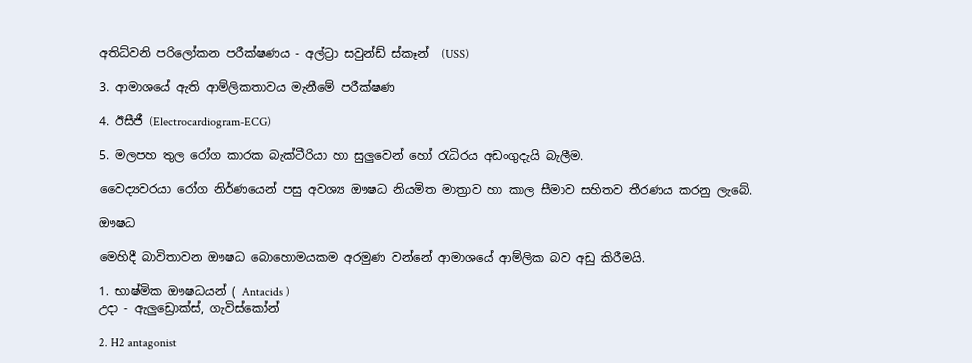අතිධ්වනි පරිලෝකන පරීක්ෂණය - අල්ට්‍රා සවුන්ඩ් ස්කෑන්  (USS)

3. ආමාශයේ ඇති ආම්ලිකතාවය මැනීමේ පරීක්ෂණ

4. ඊසීජී (Electrocardiogram-ECG)

5. මලපහ තුල රෝග කාරක බැක්ටීරියා හා සුලුවෙන් හෝ රැධිරය අඩංගුදැයි බැලීම.

වෛද්‍යවරයා රෝග නිර්ණයෙන් පසු අවශ්‍ය ඖෂධ නියමිත මාත්‍රාව හා කාල සීමාව සහිතව තීරණය කරනු ලැබේ.

ඖෂධ

මෙහිදී බාවිතාවන ඖෂධ බොහොමයකම අරමුණ වන්නේ ආමාශයේ ආම්ලික බව අඩු කිරීමයි.

1. භාෂ්මික ඖෂධයන් ( Antacids )
උදා - ඇලුඩ්‍රොක්ස්, ගැවිස්කෝන්

2. H2 antagonist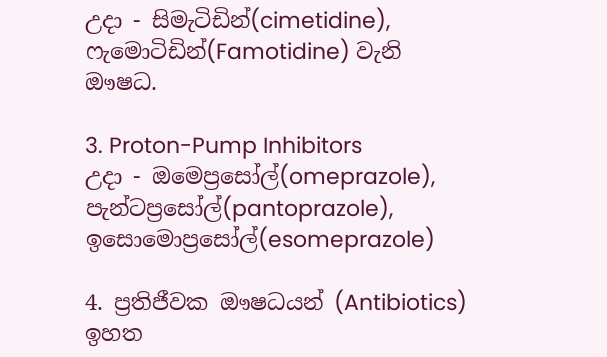උදා - සිමැටිඩින්(cimetidine), ෆැමොටිඩින්(Famotidine) වැනි ඖෂධ.

3. Proton-Pump Inhibitors
උදා - ඔමෙප්‍රසෝල්(omeprazole), පැන්ටප්‍රසෝල්(pantoprazole),  ඉසොමොප්‍රසෝල්(esomeprazole)

4. ප්‍රතිජීවක ඖෂධයන් (Antibiotics)
ඉහත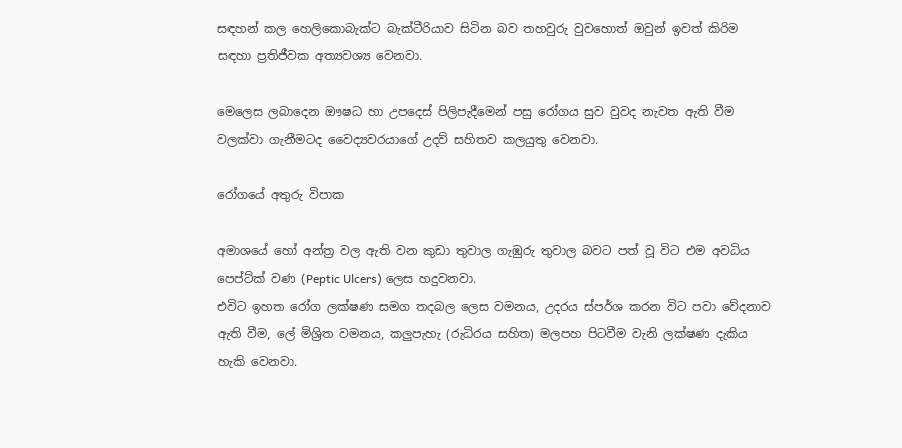සඳහන් කල හෙලිකොබැක්ට බැක්ටීරියාව සිටින බව තහවුරු වුවහොත් ඔවුන් ඉවත් කිරිම සඳහා ප්‍රතිජීවක අත්‍යවශ්‍ය වෙනවා.

මෙලෙස ලබාදෙන ඖෂධ හා උපදෙස් පිලිපැදීමෙන් පසු රෝගය සුව වුවද නැවත ඇති වීම වලක්වා ගැනීමටද වෛද්‍යවරයාගේ උදව් සහිතව කලයුතු වෙනවා.

රෝගයේ අතුරු විපාක

අමාශයේ හෝ අන්ත්‍ර වල ඇති වන කුඩා තුවාල ගැඹුරු තුවාල බවට පත් වූ විට එම අවධිය පෙප්ට්ක් වණ (Peptic Ulcers) ලෙස හදුවනවා.
එවිට ඉහත රෝග ලක්ෂණ සමග තදබල ලෙස වමනය, උදරය ස්පර්ශ කරන විට පවා වේදනාව ඇති වීම, ලේ මිශ්‍රිත වමනය, කලුපැහැ (රුධිරය සහිත) මලපහ පිටවීම වැනි ලක්ෂණ දැකිය හැකි වෙනවා.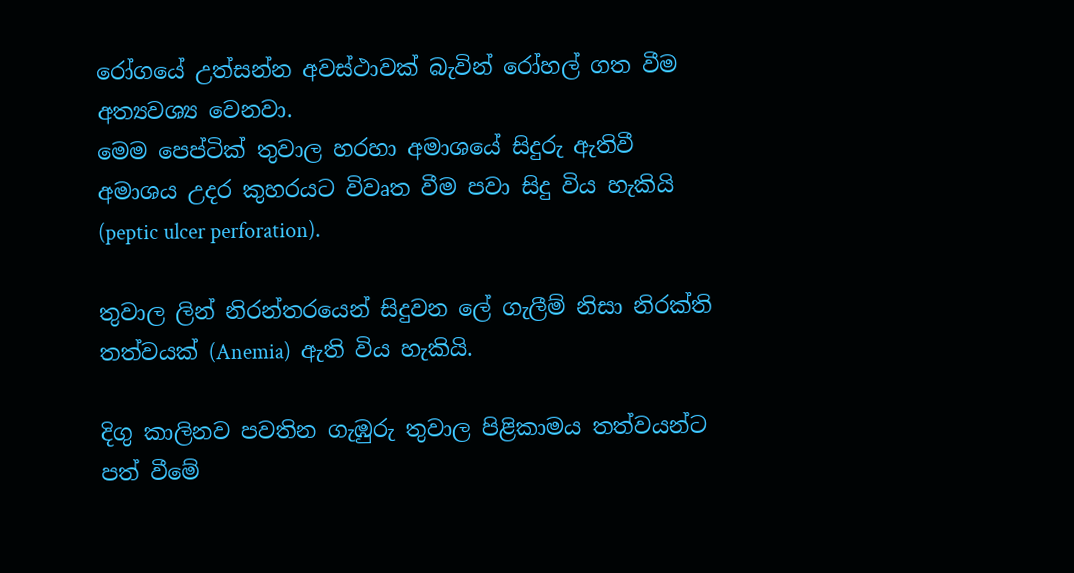රෝගයේ උත්සන්න අවස්ථාවක් බැවින් රෝහල් ගත වීම අත්‍යවශ්‍ය වෙනවා.
මෙම පෙප්ටික් තුවාල හරහා අමාශයේ සිදුරු ඇතිවී අමාශය උදර කුහරයට විවෘත වීම පවා සිදු විය හැකියි (peptic ulcer perforation).

තුවාල ලින් නිරන්තරයෙන් සිදුවන ලේ ගැලීම් නිසා නිරක්ති තත්වයක් (Anemia)  ඇති විය හැකියි.

දිගු කාලිනව පවතින ගැඹුරු තුවාල පිළිකාමය තත්වයන්ට පත් වීමේ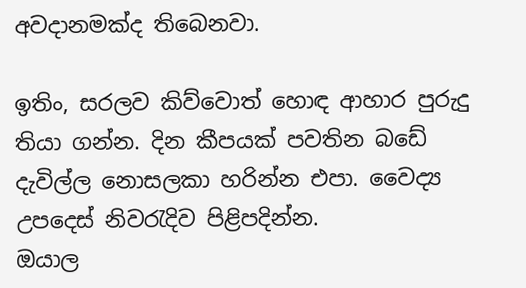අවදානමක්ද තිබෙනවා.

ඉතිං, සරලව කිව්වොත් හොඳ ආහාර පුරුදු තියා ගන්න. දින කීපයක් පවතින බඩේ දැවිල්ල නොසලකා හරින්න එපා. වෛද්‍ය උපදෙස් නිවරැදිව පිළිපදින්න.
ඔයාල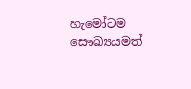හැමෝටම සෞඛ්‍යයමත්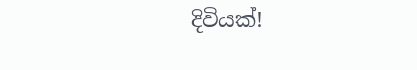දිවියක්!